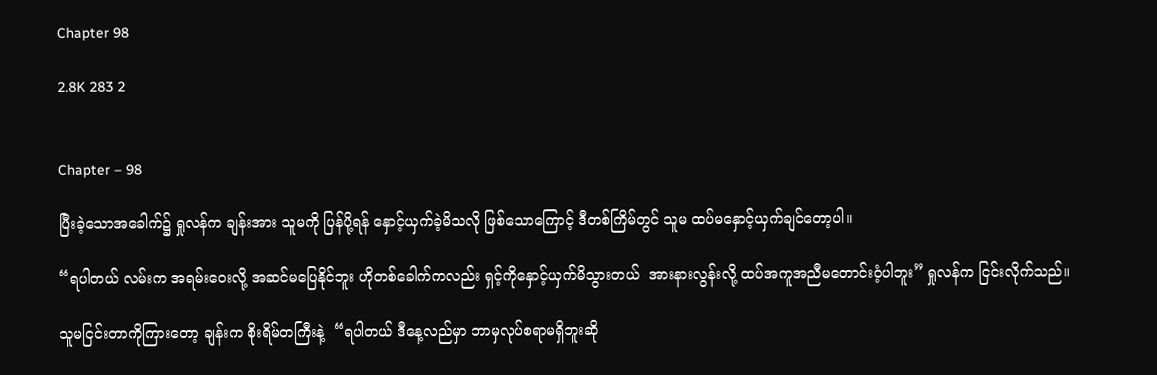Chapter 98

2.8K 283 2


Chapter – 98

ပြီးခဲ့သောအခေါက်၌ ရှုလန်က ချန်းအား သူမကို ပြန်ပို့ရန် နှောင့်ယှက်ခဲ့မိသလို ဖြစ်သောကြောင့် ဒီတစ်ကြိမ်တွင် သူမ ထပ်မနှောင့်ယှက်ချင်တော့ပါ။

“ရပါတယ် လမ်းက အရမ်းဝေးလို့ အဆင်မပြေနိုင်ဘူး ဟိုတစ်ခေါက်ကလည်း ရှင့်ကိုနှောင့်ယှက်မိသွားတယ်  အားနားလွန်းလို့ ထပ်အကူအညီမတောင်းဝံ့ပါဘူး” ရှုလန်က ငြင်းလိုက်သည်။

သူမငြင်းတာကိုကြားတော့ ချန်းက စိုးရိမ်တကြီးနဲ့  “ရပါတယ် ဒီနေ့လည်မှာ ဘာမှလုပ်စရာမရှိဘူးဆို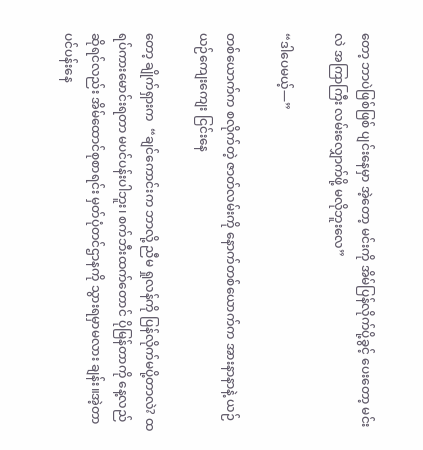တော့ ဘာပဲဖြစ်ဖြစ် ပျင်းနေမှာ အဲ့တော့ မင်းကို အိမ်ပြန်လိုက်ပို့ခွင့် ပေးတော့ မင်းလဲ အကြာကြီး လမ်းလျှောက်ဖို့ မလိုဘူးလေ”

“ဒါပေမယ့်—”

တစ်ယောက်က စလိုက်တဲ့ ဇာတ်လမ်းကို နောက်တစ်ယောက်က အားနာနာနဲ့ ယဉ်ယဉ်ကျေးကျေး ငြင်းနေ

တော့ ချိုက်ရှားက  “ချင်ကောင်းက ဘာလို့ ညီမ ရှုလန်ကို ပြန်လိုက်မပို့တာလဲ? ထရပ်ကားမောင်းရတာ မပင်ပန်းပါဘူး၊ စက်ဘီးထက်တောင် ပိုမြန်တာကို နေ့လည်ဆိုရင်လည်း အိမ်ထောင်စုစာရင်း မှတ်ပုံတင်ဌာနကို သွားရမှာမလား ချန်း။အဲ့တာ ပင်ပန်းနေ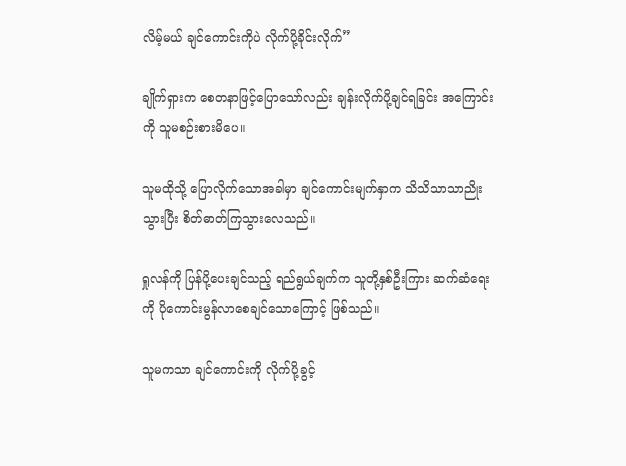လိမ့်မယ် ချင်ကောင်းကိုပဲ လိုက်ပို့ခိုင်းလိုက်”

ချိုက်ရှားက စေတနာဖြင့်ပြောသော်လည်း ချန်းလိုက်ပို့ချင်ရခြင်း အကြောင်းကို သူမစဉ်းစားမိပေ။

သူမထိုသို့ ပြောလိုက်သောအခါမှာ ချင်ကောင်းမျက်နှာက သိသိသာသာညိုးသွားပြီး စိတ်ဓာတ်ကြသွားလေသည်။

ရှုလန်ကို ပြန်‌ပို့ပေးချင်သည့် ရည်ရွယ်ချက်က သူတို့နှစ်ဦးကြား ဆက်ဆံရေးကို ပိုကောင်းမွန်လာစေချင်သောကြောင့် ဖြစ်သည်။

သူမကသာ ချင်ကောင်းကို လိုက်ပို့ခွင့်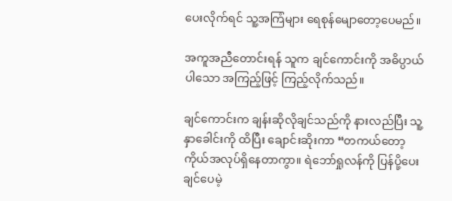ပေးလိုက်ရင် သူ့အကြံများ ရေစုန်မျောတော့ပေမည်။

အကူအညီတောင်းရန် သူက ချင်ကောင်းကို အဓိပ္ပာယ်ပါသော အကြည့်ဖြင့် ကြည့်လိုက်သည်။

ချင်ကောင်းက ချန်းဆိုလိုချင်သည်ကို နားလည်ပြီး သူ့နှာခေါင်းကို ထိပြီး ချောင်းဆိုးကာ “တကယ်တော့ ကိုယ်အလုပ်ရှိနေတာကွာ။ ရဲဘော်ရှုလန်ကို ပြန်ပို့ပေးချင်ပေမဲ့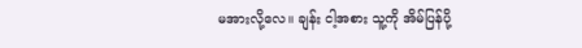မအားလို့‌လေ။ ချန်း ငါ့အစား သူ့ကို အိမ်ပြန်ပို့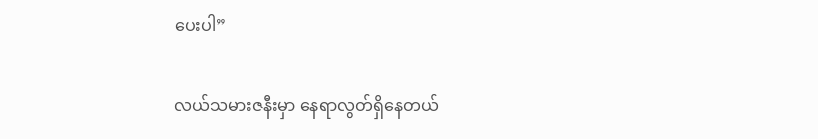ပေးပါ”

လယ်သမားဇနီးမှာ နေရာလွတ်ရှိနေတယ်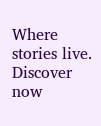Where stories live. Discover now